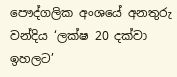පෞද්ගලික අංශයේ අනතුරු වන්දිය ‘ලක්ෂ 20 දක්වා ඉහලට’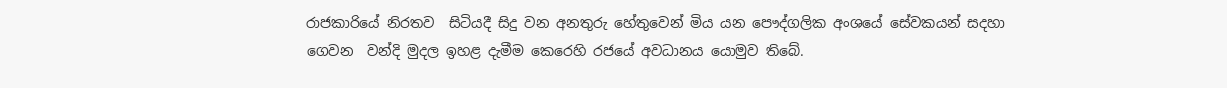රාජකාරියේ නිරතව  සිටියදී සිදු වන අනතුරු හේතුවෙන් මිය යන පෞද්ගලික අංශයේ සේවකයන් සදහා ගෙවන  වන්දි මුදල ඉහළ දැමීම කෙරෙහි රජයේ අවධානය යොමුව තිබේ.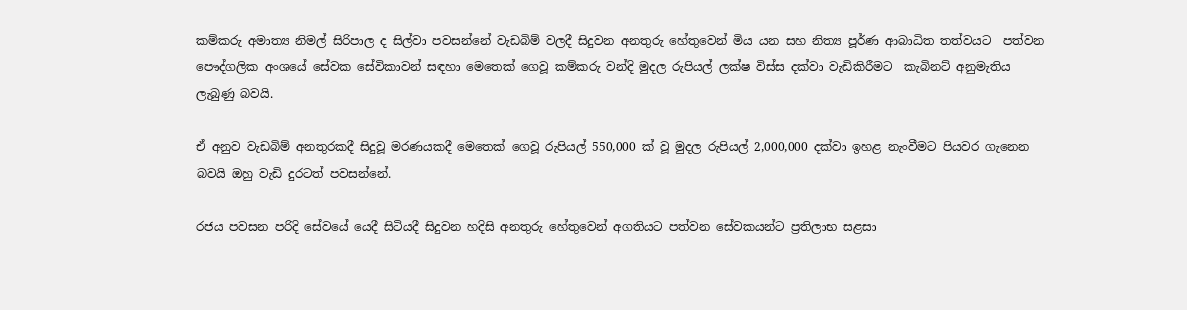කම්කරු අමාත්‍ය නිමල් සිරිපාල ද සිල්වා පවසන්නේ වැඩබිම් වලදී සිදුවන අනතුරු හේතුවෙන් මිය යන සහ නිත්‍ය පූර්ණ ආබාධිත තත්වයට  පත්වන පෞද්ගලික අංශයේ සේවක සේවිකාවන් සඳහා මෙතෙක් ගෙවූ කම්කරු වන්දි මුදල රුපියල් ලක්ෂ විස්ස දක්වා වැඩිකිරීමට  කැබිනට් අනුමැතිය ලැබුණු බවයි.

ඒ අනුව වැඩබිම් අනතුරකදී සිදුවූ මරණයකදී මෙතෙක් ගෙවූ රුපියල් 550,000 ක් වූ මුදල රුපියල් 2,000,000 දක්වා ඉහළ නැංවීමට පියවර ගැනෙන බවයි ඔහු වැඩි දුරටත් පවසන්නේ.

රජය පවසන පරිදි සේවයේ යෙදී සිටියදී සිදුවන හදිසි අනතුරු හේතුවෙන් අගතියට පත්වන සේවකයන්ට ප්‍රතිලාභ සළසා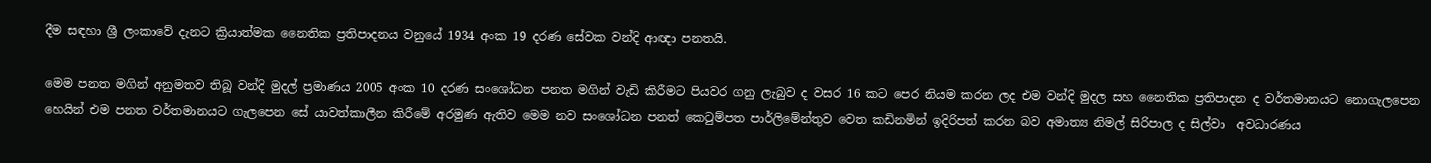දීම සඳහා ශ්‍රී ලංකාවේ දැනට ක්‍රියාත්මක නෛතික ප්‍රතිපාදනය වනුයේ 1934 අංක 19 දරණ සේවක වන්දි ආඥා පනතයි.

මෙම පනත මගින් අනුමතව තිබූ වන්දි මුදල් ප්‍රමාණය 2005 අංක 10 දරණ සංශෝධන පනත මගින් වැඩි කිරීමට පියවර ගනු ලැබුව ද වසර 16 කට පෙර නියම කරන ලද එම වන්දි මුදල සහ නෛතික ප්‍රතිපාදන ද වර්තමානයට නොගැලපෙන හෙයින් එම පනත වර්තමානයට ගැලපෙන සේ යාවත්කාලීන කිරීමේ අරමුණ ඇතිව මෙම නව සංශෝධන පනත් කෙටුම්පත පාර්ලිමේන්තුව වෙත කඩිනමින් ඉදිරිපත් කරන බව අමාත්‍ය නිමල් සිරිපාල ද සිල්වා  අවධාරණය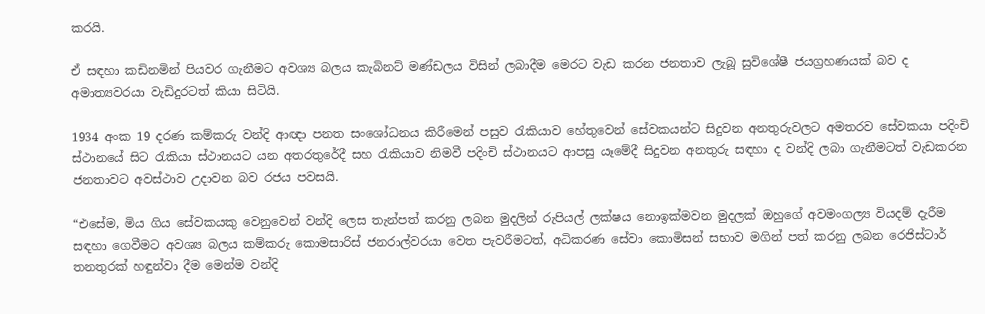කරයි.

ඒ සඳහා කඩිනමින් පියවර ගැනීමට අවශ්‍ය බලය කැබිනට් මණ්ඩලය විසින් ලබාදීම මෙරට වැඩ කරන ජනතාව ලැබූ සුවිශේෂී ජයග්‍රහණයක් බව ද අමාත්‍යවරයා වැඩිදුරටත් කියා සිටියි.

1934 අංක 19 දරණ කම්කරු වන්දි ආඥා පනත සංශෝධනය කිරීමෙන් පසුව රැකියාව හේතුවෙන් සේවකයන්ට සිදුවන අනතුරුවලට අමතරව සේවකයා පදිංචි ස්ථානයේ සිට රැකියා ස්ථානයට යන අතරතුරේදී සහ රැකියාව නිමවී පදිංචි ස්ථානයට ආපසු යෑමේදී සිදුවන අනතුරු සඳහා ද වන්දි ලබා ගැනීමටත් වැඩකරන ජනතාවට අවස්ථාව උදාවන බව රජය පවසයි.

“එසේම, මිය ගිය සේවකයකු වෙනුවෙන් වන්දි ලෙස තැන්පත් කරනු ලබන මුදලින් රුපියල් ලක්ෂය නොඉක්මවන මුදලක් ඔහුගේ අවමංගල්‍ය වියදම් දැරීම සඳහා ගෙවීමට අවශ්‍ය බලය කම්කරු කොමසාරිස් ජනරාල්වරයා වෙත පැවරීමටත්, අධිකරණ සේවා කොමිසන් සභාව මගින් පත් කරනු ලබන රෙජිස්ටාර් තනතුරක් හඳුන්වා දීම මෙන්ම වන්දි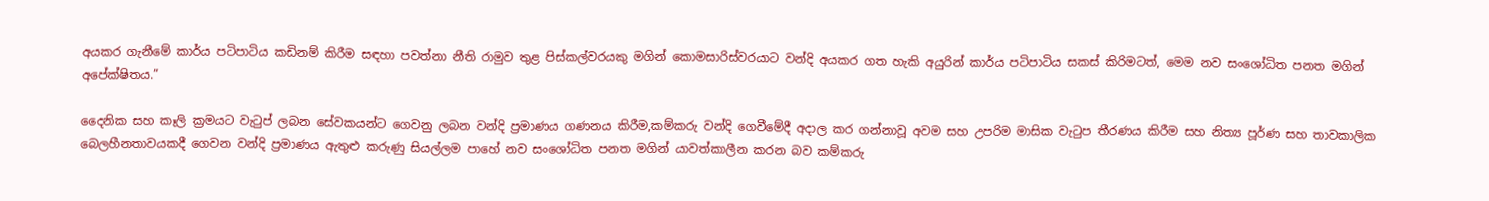අයකර ගැනීමේ කාර්ය පටිපාටිය කඩිනම් කිරීම සඳහා පවත්නා නීති රාමුව තුළ පිස්කල්වරයකු මගින් කොමසාරිස්වරයාට වන්දි අයකර ගත හැකි අයුරින් කාර්ය පටිපාටිය සකස් කිරිමටත්, මෙම නව සංශෝධිත පනත මගින් අපේක්ෂිතය.”

දෛනික සහ කෑලි ක්‍රමයට වැටුප් ලබන සේවකයන්ට ගෙවනු ලබන වන්දි ප්‍රමාණය ගණනය කිරීම,කම්කරු වන්දි ගෙවීමේදී අදාල කර ගන්නාවූ අවම සහ උපරිම මාසික වැටුප තීරණය කිරීම සහ නිත්‍ය පූර්ණ සහ තාවකාලික බෙලහීනතාවයකදී ගෙවන වන්දි ප්‍රමාණය ඇතුළු කරුණු සියල්ලම පාහේ නව සංශෝධිත පනත මගින් යාවත්කාලීන කරන බව කම්කරු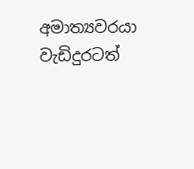අමාත්‍යවරයා වැඩිදුරටත්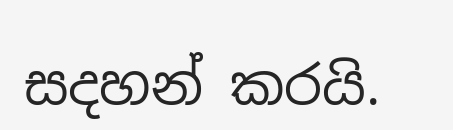සදහන් කරයි.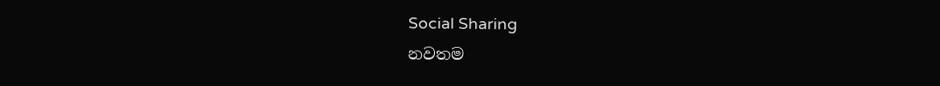Social Sharing
නවතම